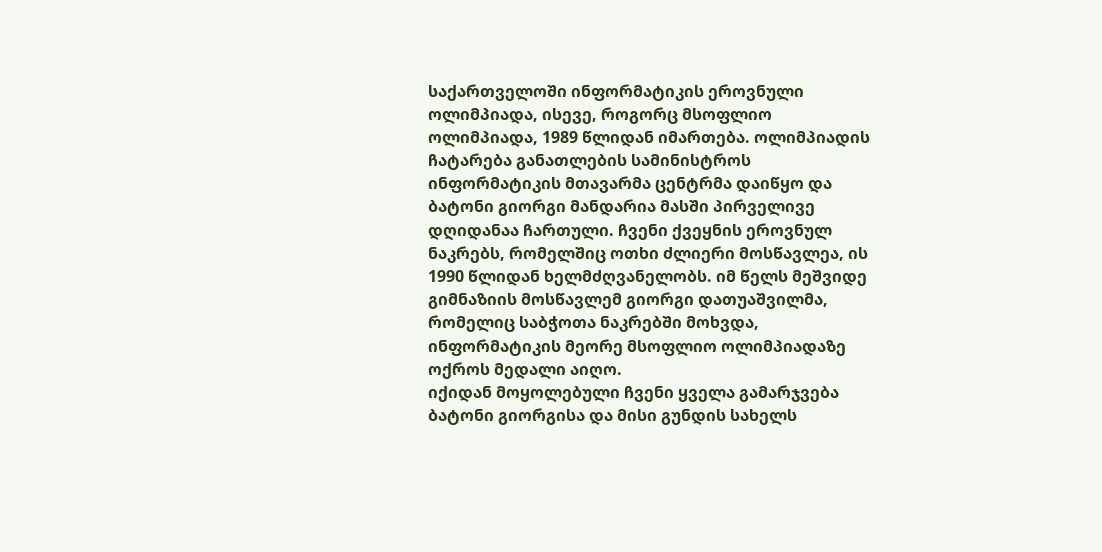საქართველოში ინფორმატიკის ეროვნული ოლიმპიადა, ისევე, როგორც მსოფლიო ოლიმპიადა, 1989 წლიდან იმართება. ოლიმპიადის ჩატარება განათლების სამინისტროს ინფორმატიკის მთავარმა ცენტრმა დაიწყო და ბატონი გიორგი მანდარია მასში პირველივე დღიდანაა ჩართული. ჩვენი ქვეყნის ეროვნულ ნაკრებს, რომელშიც ოთხი ძლიერი მოსწავლეა, ის 1990 წლიდან ხელმძღვანელობს. იმ წელს მეშვიდე გიმნაზიის მოსწავლემ გიორგი დათუაშვილმა, რომელიც საბჭოთა ნაკრებში მოხვდა, ინფორმატიკის მეორე მსოფლიო ოლიმპიადაზე ოქროს მედალი აიღო.
იქიდან მოყოლებული ჩვენი ყველა გამარჯვება ბატონი გიორგისა და მისი გუნდის სახელს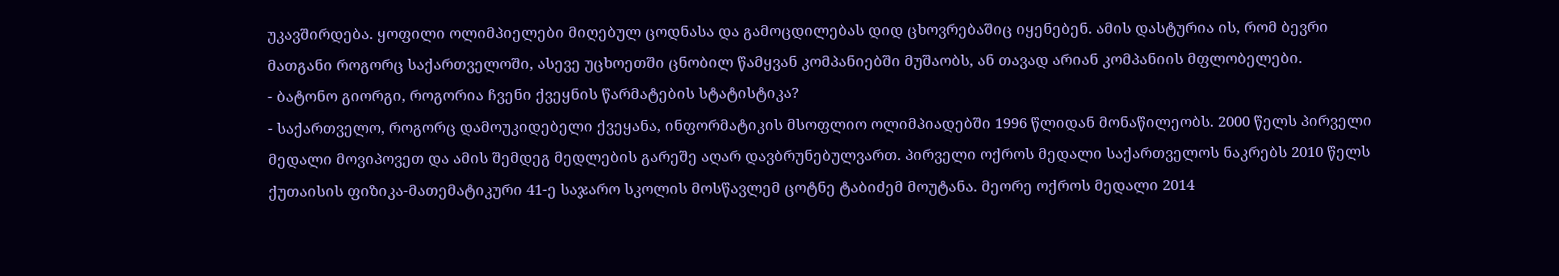უკავშირდება. ყოფილი ოლიმპიელები მიღებულ ცოდნასა და გამოცდილებას დიდ ცხოვრებაშიც იყენებენ. ამის დასტურია ის, რომ ბევრი მათგანი როგორც საქართველოში, ასევე უცხოეთში ცნობილ წამყვან კომპანიებში მუშაობს, ან თავად არიან კომპანიის მფლობელები.
- ბატონო გიორგი, როგორია ჩვენი ქვეყნის წარმატების სტატისტიკა?
- საქართველო, როგორც დამოუკიდებელი ქვეყანა, ინფორმატიკის მსოფლიო ოლიმპიადებში 1996 წლიდან მონაწილეობს. 2000 წელს პირველი მედალი მოვიპოვეთ და ამის შემდეგ მედლების გარეშე აღარ დავბრუნებულვართ. პირველი ოქროს მედალი საქართველოს ნაკრებს 2010 წელს ქუთაისის ფიზიკა-მათემატიკური 41-ე საჯარო სკოლის მოსწავლემ ცოტნე ტაბიძემ მოუტანა. მეორე ოქროს მედალი 2014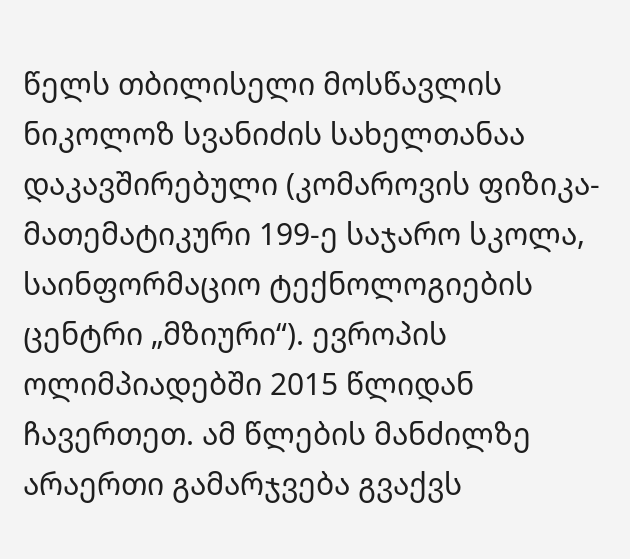წელს თბილისელი მოსწავლის ნიკოლოზ სვანიძის სახელთანაა დაკავშირებული (კომაროვის ფიზიკა-მათემატიკური 199-ე საჯარო სკოლა, საინფორმაციო ტექნოლოგიების ცენტრი „მზიური“). ევროპის ოლიმპიადებში 2015 წლიდან ჩავერთეთ. ამ წლების მანძილზე არაერთი გამარჯვება გვაქვს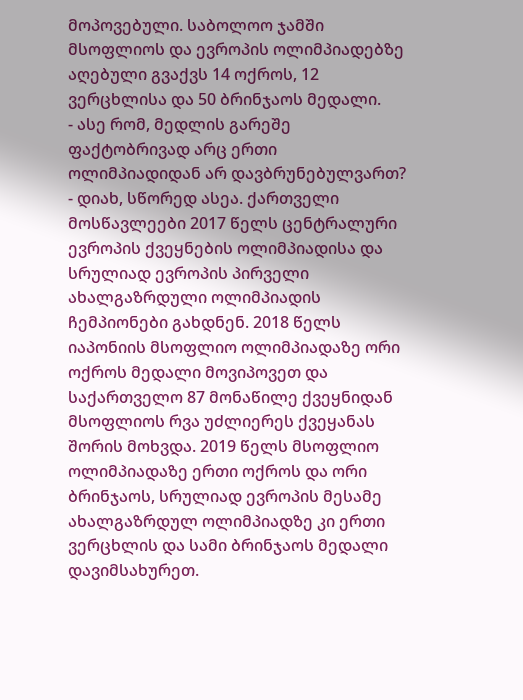მოპოვებული. საბოლოო ჯამში მსოფლიოს და ევროპის ოლიმპიადებზე აღებული გვაქვს 14 ოქროს, 12 ვერცხლისა და 50 ბრინჯაოს მედალი.
- ასე რომ, მედლის გარეშე ფაქტობრივად არც ერთი ოლიმპიადიდან არ დავბრუნებულვართ?
- დიახ, სწორედ ასეა. ქართველი მოსწავლეები 2017 წელს ცენტრალური ევროპის ქვეყნების ოლიმპიადისა და სრულიად ევროპის პირველი ახალგაზრდული ოლიმპიადის ჩემპიონები გახდნენ. 2018 წელს იაპონიის მსოფლიო ოლიმპიადაზე ორი ოქროს მედალი მოვიპოვეთ და საქართველო 87 მონაწილე ქვეყნიდან მსოფლიოს რვა უძლიერეს ქვეყანას შორის მოხვდა. 2019 წელს მსოფლიო ოლიმპიადაზე ერთი ოქროს და ორი ბრინჯაოს, სრულიად ევროპის მესამე ახალგაზრდულ ოლიმპიადზე კი ერთი ვერცხლის და სამი ბრინჯაოს მედალი დავიმსახურეთ.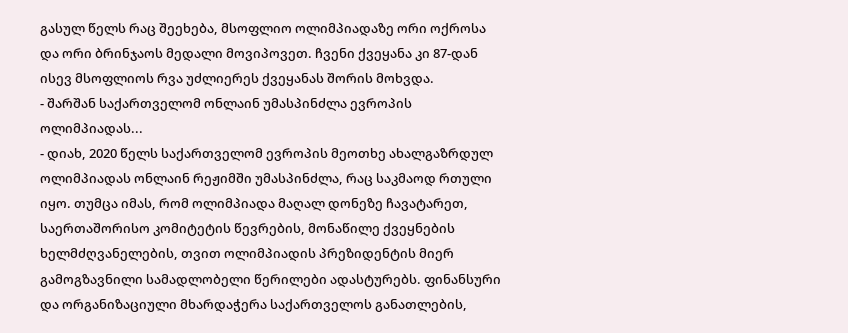გასულ წელს რაც შეეხება, მსოფლიო ოლიმპიადაზე ორი ოქროსა და ორი ბრინჯაოს მედალი მოვიპოვეთ. ჩვენი ქვეყანა კი 87-დან ისევ მსოფლიოს რვა უძლიერეს ქვეყანას შორის მოხვდა.
- შარშან საქართველომ ონლაინ უმასპინძლა ევროპის ოლიმპიადას...
- დიახ, 2020 წელს საქართველომ ევროპის მეოთხე ახალგაზრდულ ოლიმპიადას ონლაინ რეჟიმში უმასპინძლა, რაც საკმაოდ რთული იყო. თუმცა იმას, რომ ოლიმპიადა მაღალ დონეზე ჩავატარეთ, საერთაშორისო კომიტეტის წევრების, მონაწილე ქვეყნების ხელმძღვანელების, თვით ოლიმპიადის პრეზიდენტის მიერ გამოგზავნილი სამადლობელი წერილები ადასტურებს. ფინანსური და ორგანიზაციული მხარდაჭერა საქართველოს განათლების,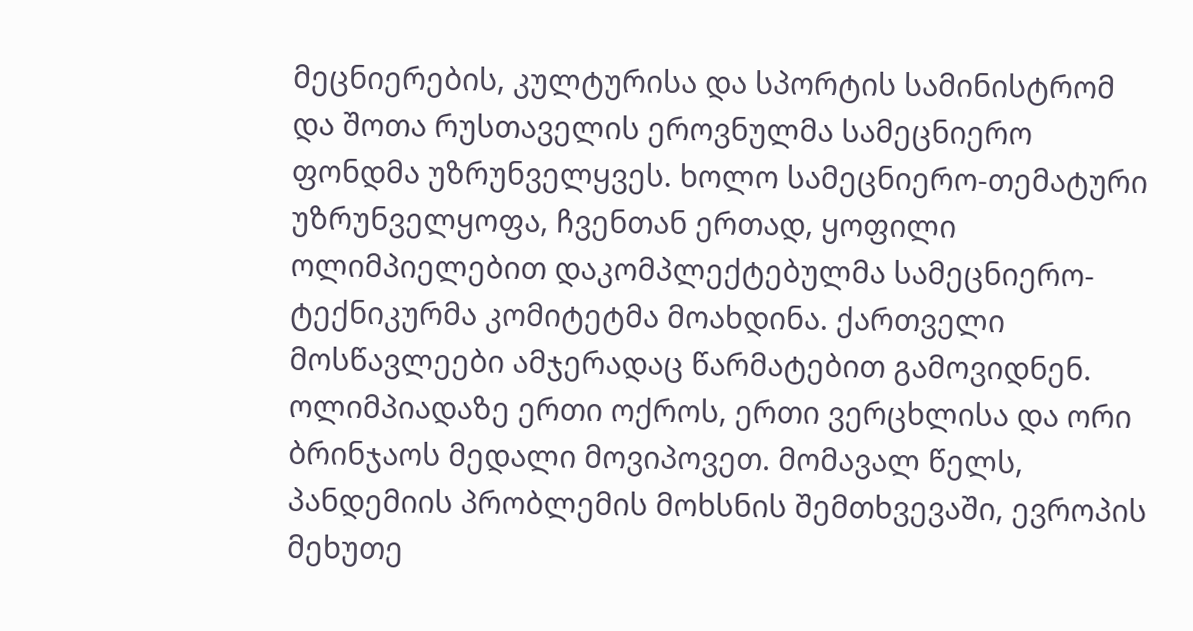მეცნიერების, კულტურისა და სპორტის სამინისტრომ და შოთა რუსთაველის ეროვნულმა სამეცნიერო ფონდმა უზრუნველყვეს. ხოლო სამეცნიერო-თემატური უზრუნველყოფა, ჩვენთან ერთად, ყოფილი ოლიმპიელებით დაკომპლექტებულმა სამეცნიერო-ტექნიკურმა კომიტეტმა მოახდინა. ქართველი მოსწავლეები ამჯერადაც წარმატებით გამოვიდნენ. ოლიმპიადაზე ერთი ოქროს, ერთი ვერცხლისა და ორი ბრინჯაოს მედალი მოვიპოვეთ. მომავალ წელს, პანდემიის პრობლემის მოხსნის შემთხვევაში, ევროპის მეხუთე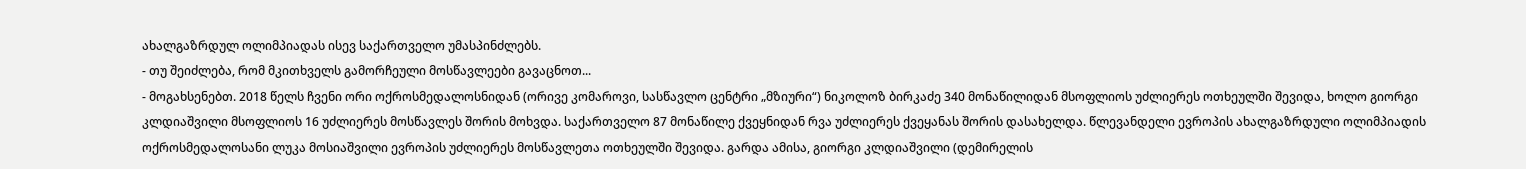ახალგაზრდულ ოლიმპიადას ისევ საქართველო უმასპინძლებს.
- თუ შეიძლება, რომ მკითხველს გამორჩეული მოსწავლეები გავაცნოთ...
- მოგახსენებთ. 2018 წელს ჩვენი ორი ოქროსმედალოსნიდან (ორივე კომაროვი, სასწავლო ცენტრი „მზიური“) ნიკოლოზ ბირკაძე 340 მონაწილიდან მსოფლიოს უძლიერეს ოთხეულში შევიდა, ხოლო გიორგი კლდიაშვილი მსოფლიოს 16 უძლიერეს მოსწავლეს შორის მოხვდა. საქართველო 87 მონაწილე ქვეყნიდან რვა უძლიერეს ქვეყანას შორის დასახელდა. წლევანდელი ევროპის ახალგაზრდული ოლიმპიადის ოქროსმედალოსანი ლუკა მოსიაშვილი ევროპის უძლიერეს მოსწავლეთა ოთხეულში შევიდა. გარდა ამისა, გიორგი კლდიაშვილი (დემირელის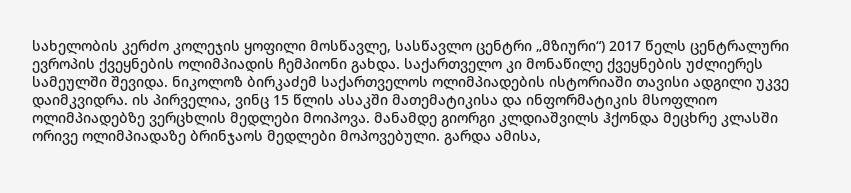სახელობის კერძო კოლეჯის ყოფილი მოსწავლე, სასწავლო ცენტრი „მზიური“) 2017 წელს ცენტრალური ევროპის ქვეყნების ოლიმპიადის ჩემპიონი გახდა. საქართველო კი მონაწილე ქვეყნების უძლიერეს სამეულში შევიდა. ნიკოლოზ ბირკაძემ საქართველოს ოლიმპიადების ისტორიაში თავისი ადგილი უკვე დაიმკვიდრა. ის პირველია, ვინც 15 წლის ასაკში მათემატიკისა და ინფორმატიკის მსოფლიო ოლიმპიადებზე ვერცხლის მედლები მოიპოვა. მანამდე გიორგი კლდიაშვილს ჰქონდა მეცხრე კლასში ორივე ოლიმპიადაზე ბრინჯაოს მედლები მოპოვებული. გარდა ამისა,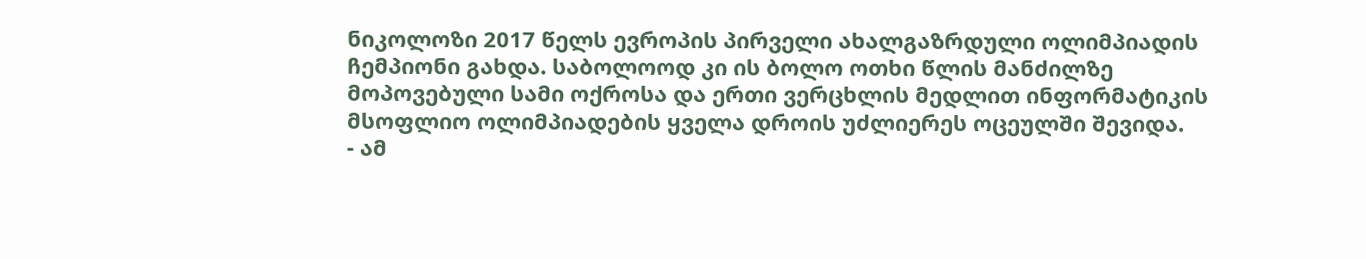ნიკოლოზი 2017 წელს ევროპის პირველი ახალგაზრდული ოლიმპიადის ჩემპიონი გახდა. საბოლოოდ კი ის ბოლო ოთხი წლის მანძილზე მოპოვებული სამი ოქროსა და ერთი ვერცხლის მედლით ინფორმატიკის მსოფლიო ოლიმპიადების ყველა დროის უძლიერეს ოცეულში შევიდა.
- ამ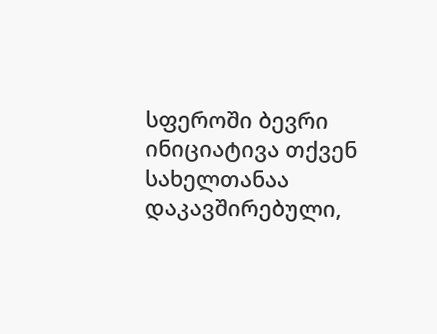სფეროში ბევრი ინიციატივა თქვენ სახელთანაა დაკავშირებული,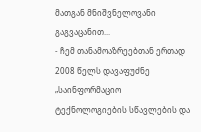მათგან მნიშვნელოვანი გაგვაცანით...
- ჩემ თანამოაზრეებთან ერთად 2008 წელს დავაფუძნე „საინფორმაციო ტექნოლოგიების სწავლების და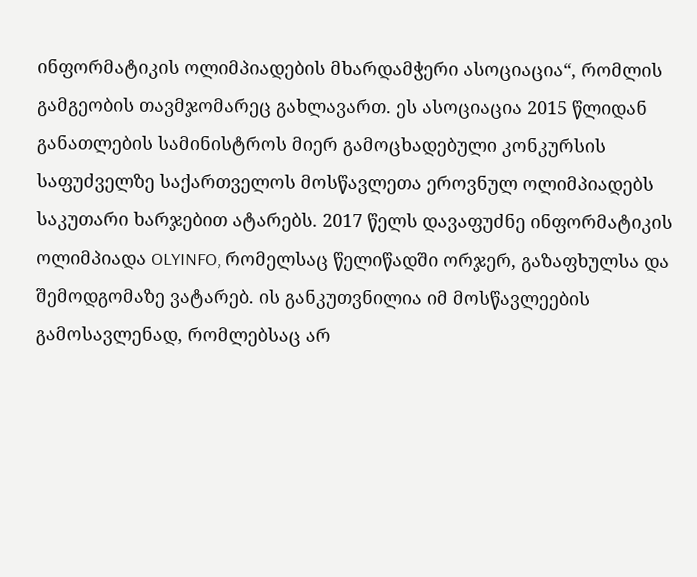ინფორმატიკის ოლიმპიადების მხარდამჭერი ასოციაცია“, რომლის გამგეობის თავმჯომარეც გახლავართ. ეს ასოციაცია 2015 წლიდან განათლების სამინისტროს მიერ გამოცხადებული კონკურსის საფუძველზე საქართველოს მოსწავლეთა ეროვნულ ოლიმპიადებს საკუთარი ხარჯებით ატარებს. 2017 წელს დავაფუძნე ინფორმატიკის ოლიმპიადა OLYINFO, რომელსაც წელიწადში ორჯერ, გაზაფხულსა და შემოდგომაზე ვატარებ. ის განკუთვნილია იმ მოსწავლეების გამოსავლენად, რომლებსაც არ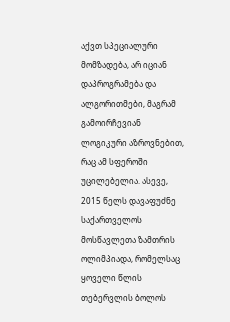აქვთ სპეციალური მომზადება, არ იციან დაპროგრამება და ალგორითმები, მაგრამ გამოირჩევიან ლოგიკური აზროვნებით, რაც ამ სფეროში უცილებელია. ასევე, 2015 წელს დავაფუძნე საქართველოს მოსწავლეთა ზამთრის ოლიმპიადა, რომელსაც ყოველი წლის თებერვლის ბოლოს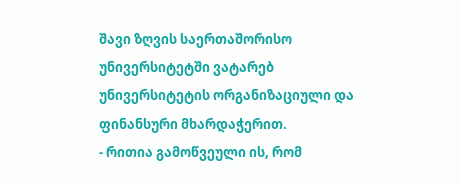შავი ზღვის საერთაშორისო უნივერსიტეტში ვატარებ უნივერსიტეტის ორგანიზაციული და ფინანსური მხარდაჭერით.
- რითია გამოწვეული ის, რომ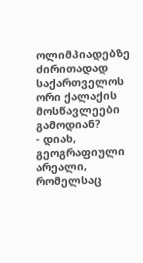ოლიმპიადებზე ძირითადად საქართველოს ორი ქალაქის მოსწავლეები გამოდიან?
- დიახ, გეოგრაფიული არეალი, რომელსაც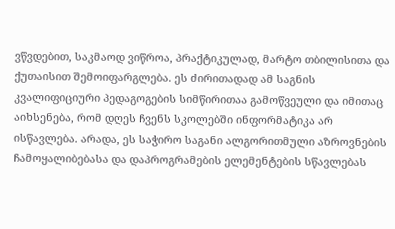ვწვდებით, საკმაოდ ვიწროა, პრაქტიკულად, მარტო თბილისითა და ქუთაისით შემოიფარგლება. ეს ძირითადად ამ საგნის კვალიფიციური პედაგოგების სიმწირითაა გამოწვეული და იმითაც აიხსენება, რომ დღეს ჩვენს სკოლებში ინფორმატიკა არ ისწავლება. არადა, ეს საჭირო საგანი ალგორითმული აზროვნების ჩამოყალიბებასა და დაპროგრამების ელემენტების სწავლებას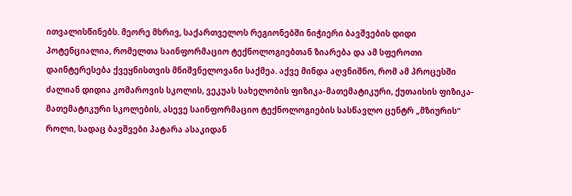ითვალისწინებს. მეორე მხრივ, საქართველოს რეგიონებში ნიჭიერი ბავშვების დიდი პოტენციალია, რომელთა საინფორმაციო ტექნოლოგიებთან ზიარება და ამ სფეროთი დაინტერესება ქვეყნისთვის მნიშვნელოვანი საქმეა. აქვე მინდა აღვნიშნო, რომ ამ პროცესში ძალიან დიდია კომაროვის სკოლის, ვეკუას სახელობის ფიზიკა-მათემატიკური, ქუთაისის ფიზიკა-მათემატიკური სკოლების, ასევე საინფორმაციო ტექნოლოგიების სასწავლო ცენტრ „მზიურის“ როლი, სადაც ბავშვები პატარა ასაკიდან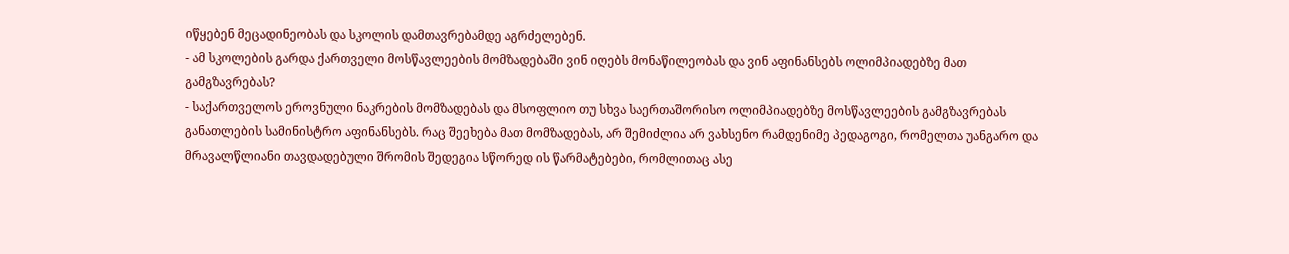იწყებენ მეცადინეობას და სკოლის დამთავრებამდე აგრძელებენ.
- ამ სკოლების გარდა ქართველი მოსწავლეების მომზადებაში ვინ იღებს მონაწილეობას და ვინ აფინანსებს ოლიმპიადებზე მათ გამგზავრებას?
- საქართველოს ეროვნული ნაკრების მომზადებას და მსოფლიო თუ სხვა საერთაშორისო ოლიმპიადებზე მოსწავლეების გამგზავრებას განათლების სამინისტრო აფინანსებს. რაც შეეხება მათ მომზადებას, არ შემიძლია არ ვახსენო რამდენიმე პედაგოგი, რომელთა უანგარო და მრავალწლიანი თავდადებული შრომის შედეგია სწორედ ის წარმატებები, რომლითაც ასე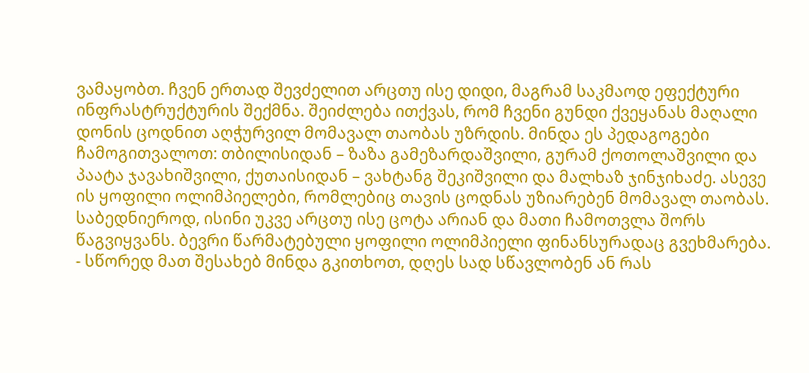ვამაყობთ. ჩვენ ერთად შევძელით არცთუ ისე დიდი, მაგრამ საკმაოდ ეფექტური ინფრასტრუქტურის შექმნა. შეიძლება ითქვას, რომ ჩვენი გუნდი ქვეყანას მაღალი დონის ცოდნით აღჭურვილ მომავალ თაობას უზრდის. მინდა ეს პედაგოგები ჩამოგითვალოთ: თბილისიდან – ზაზა გამეზარდაშვილი, გურამ ქოთოლაშვილი და პაატა ჯავახიშვილი, ქუთაისიდან – ვახტანგ შეკიშვილი და მალხაზ ჯინჯიხაძე. ასევე ის ყოფილი ოლიმპიელები, რომლებიც თავის ცოდნას უზიარებენ მომავალ თაობას. საბედნიეროდ, ისინი უკვე არცთუ ისე ცოტა არიან და მათი ჩამოთვლა შორს წაგვიყვანს. ბევრი წარმატებული ყოფილი ოლიმპიელი ფინანსურადაც გვეხმარება.
- სწორედ მათ შესახებ მინდა გკითხოთ, დღეს სად სწავლობენ ან რას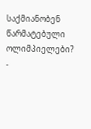საქმიანობენ წარმატებული ოლიმპიელები?
-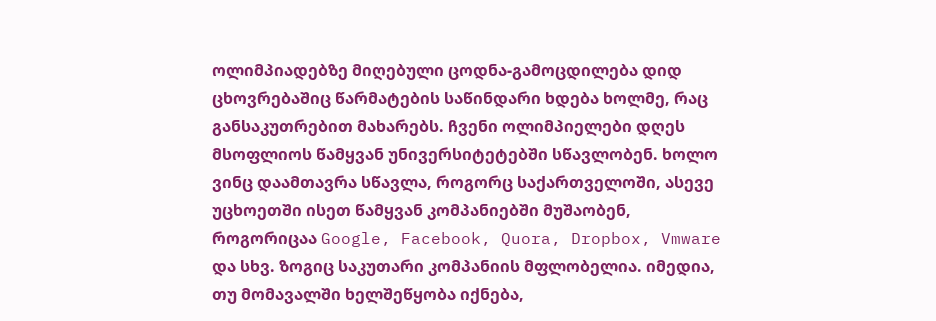ოლიმპიადებზე მიღებული ცოდნა-გამოცდილება დიდ ცხოვრებაშიც წარმატების საწინდარი ხდება ხოლმე, რაც განსაკუთრებით მახარებს. ჩვენი ოლიმპიელები დღეს მსოფლიოს წამყვან უნივერსიტეტებში სწავლობენ. ხოლო ვინც დაამთავრა სწავლა, როგორც საქართველოში, ასევე უცხოეთში ისეთ წამყვან კომპანიებში მუშაობენ, როგორიცაა Google, Facebook, Quora, Dropbox, Vmware და სხვ. ზოგიც საკუთარი კომპანიის მფლობელია. იმედია, თუ მომავალში ხელშეწყობა იქნება,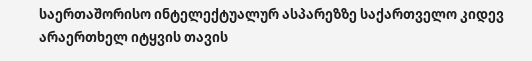საერთაშორისო ინტელექტუალურ ასპარეზზე საქართველო კიდევ არაერთხელ იტყვის თავის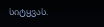სიტყვას.